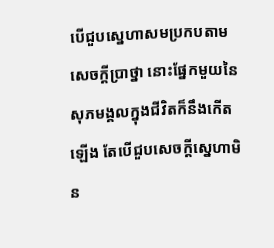បើជួបស្នេហាសមប្រកបតាមសេចក្ដីប្រាថ្នា នោះផ្នែកមួយនៃសុភមង្គលក្នុងជីវិតក៏នឹងកើតឡើង តែបើជួបសេចក្ដីស្នេហាមិន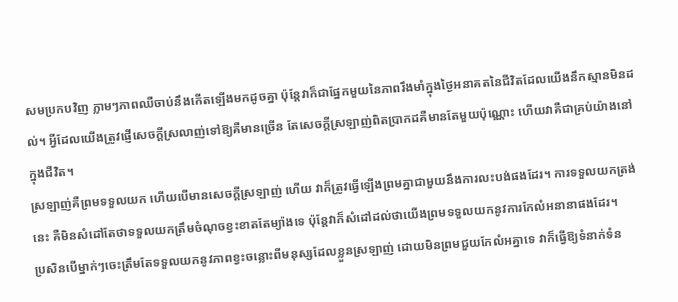សមប្រកបវិញ ភ្លាមៗភាពឈឺចាប់នឹងកើតឡើងមកដូចគ្នា ប៉ុន្តែវាក៏ជាផ្នែកមួយនៃភាពរឹងមាំក្នុងថ្ងៃអនាគតនៃជីវិតដែលយើងនឹកស្មានមិនដល់។ អ្វីដែលយើងត្រូវផ្ញើសេចក្ដីស្រលាញ់ទៅឱ្យគឺមានច្រើន តែសេចក្ដីស្រឡាញ់ពិតប្រាកដគឺមានតែមួយប៉ុណ្ណោះ ហើយវាគឺជាគ្រប់យ៉ាងនៅក្នុងជីវិត។
ស្រឡាញ់គឺព្រមទទួលយក ហើយបើមានសេចក្ដីស្រឡាញ់ ហើយ វាក៏ត្រូវធ្វើឡើងព្រមគ្នាជាមួយនឹងការលះបង់ផងដែរ។ ការទទួលយកត្រង់នេះ គឺមិនសំដៅតែថាទទួលយកត្រឹមចំណុចខ្វះខាតតែម្យ៉ាងទេ ប៉ុន្តែវាក៏សំដៅដល់ថាយើងព្រមទទួលយកនូវការកែលំអនានាផងដែរ។
ប្រសិនបើម្នាក់ៗចេះត្រឹមតែទទួលយកនូវភាពខ្វះចន្លោះពីមនុស្សដែលខ្លួនស្រឡាញ់ ដោយមិនព្រមជួយកែលំអគ្នាទេ វាក៏ធ្វើឱ្យទំនាក់ទំន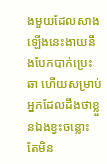ងមួយដែលសាងឡើងនេះងាយនឹងបែកបាក់ប្រេះឆា ហើយសម្រាប់អ្នកដែលដឹងថាខ្លួនឯងខ្វះចន្លោះ តែមិន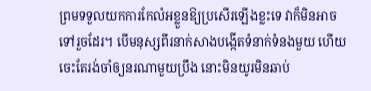ព្រមទទួលយកការកែលំអខ្លួនឱ្យប្រសើរឡើងខ្លះទេ វាក៏មិនអាចទៅរួចដែរ។ បើមនុស្សពីរនាក់សាងបង្កើតទំនាក់ទំនងមួយ ហើយចេះតែរង់ចាំឲ្យនរណាមួយប្រឹង នោះមិនយូរមិនឆាប់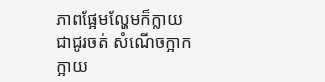ភាពផ្អែមល្ហែមក៏ក្លាយជាជូរចត់ សំណើចក្អាកក្អាយ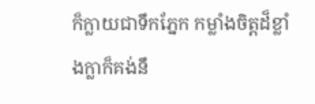ក៏ក្លាយជាទឹកភ្នែក កម្លាំងចិត្តដ៏ខ្លាំងក្លាក៏គង់នឹ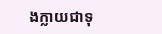ងក្លាយជាទុ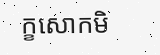ក្ខសោកមិ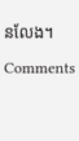នលែង។

Comments